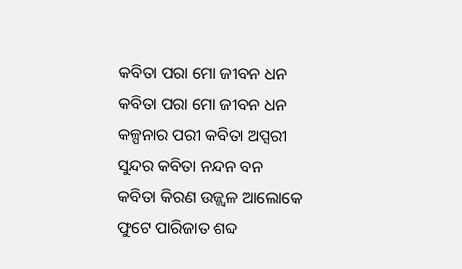କବିତା ପରା ମୋ ଜୀବନ ଧନ
କବିତା ପରା ମୋ ଜୀବନ ଧନ
କଳ୍ପନାର ପରୀ କବିତା ଅପ୍ସରୀ
ସୁନ୍ଦର କବିତା ନନ୍ଦନ ବନ
କବିତା କିରଣ ଉଜ୍ଜ୍ବଳ ଆଲୋକେ
ଫୁଟେ ପାରିଜାତ ଶବ୍ଦ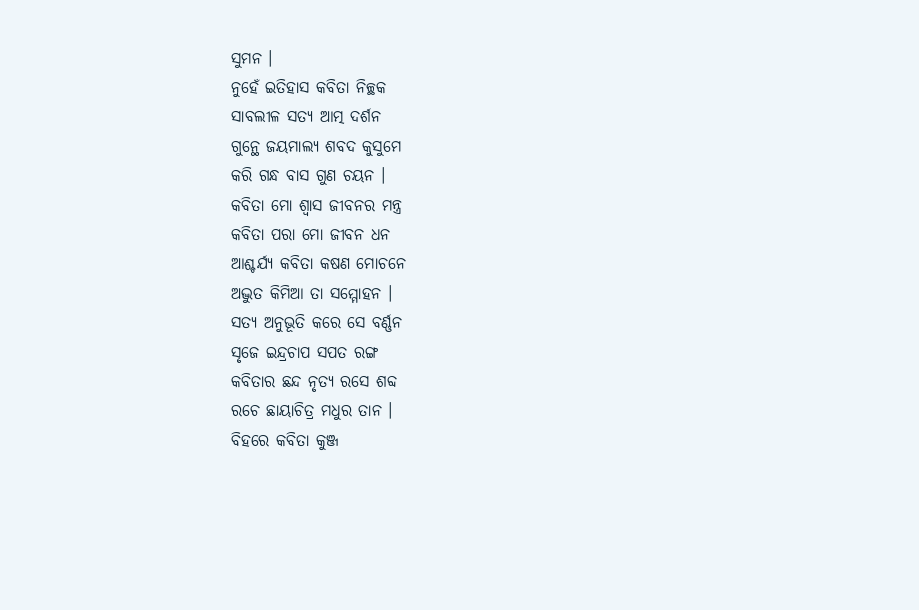ସୁମନ ।
ନୁହେଁ ଇତିହାସ କବିତା ନିଚ୍ଛକ
ସାବଲୀଳ ସତ୍ଯ ଆତ୍ମ ଦର୍ଶନ
ଗୁନ୍ଥେ ଜୟମାଲ୍ଯ ଶବଦ କୁସୁମେ
କରି ଗନ୍ଧ ବାସ ଗୁଣ ଚୟନ ।
କବିତା ମୋ ଶ୍ବାସ ଜୀବନର ମନ୍ତ୍ର
କବିତା ପରା ମୋ ଜୀବନ ଧନ
ଆଶ୍ଚର୍ଯ୍ୟ କବିତା କଷଣ ମୋଚନେ
ଅଦ୍ଭୁତ କିମିଆ ତା ସମ୍ମୋହନ ।
ସତ୍ଯ ଅନୁଭୂତି କରେ ସେ ବର୍ଣ୍ଣନ
ସୃଜେ ଇନ୍ଦ୍ରଚାପ ସପତ ରଙ୍ଗ
କବିତାର ଛନ୍ଦ ନୃତ୍ଯ ରସେ ଶବ୍ଦ
ରଚେ ଛାୟାଚିତ୍ର ମଧୁର ତାନ ।
ବିହରେ କବିତା କୁଞ୍ଜ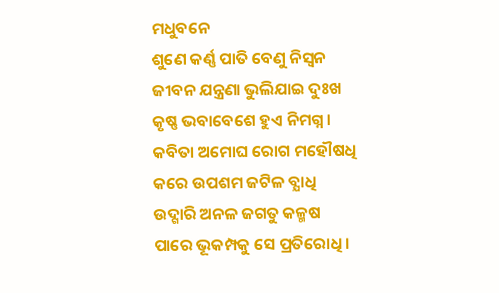ମଧୁବନେ
ଶୁଣେ କର୍ଣ୍ଣ ପାତି ବେଣୁ ନିସ୍ବନ
ଜୀବନ ଯନ୍ତ୍ରଣା ଭୁଲିଯାଇ ଦୁଃଖ
କୃଷ୍ଣ ଭବାବେଶେ ହୁଏ ନିମଗ୍ନ ।
କବିତା ଅମୋଘ ରୋଗ ମହୌଷଧି
କରେ ଉପଶମ ଜଟିଳ ବ୍ଯାଧି
ଉଦ୍ଗାରି ଅନଳ ଜଗତୁ କଳ୍ମଷ
ପାରେ ଭୂକମ୍ପକୁ ସେ ପ୍ରତିରୋଧି ।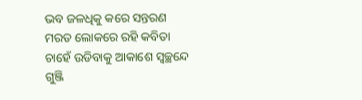ଭବ ଜଳଧିକୁ କରେ ସନ୍ତରଣ
ମରତ ଲୋକରେ ରହି କବିତା
ଚାହେଁ ଉଡିବାକୁ ଆକାଶେ ସ୍ବଚ୍ଛନ୍ଦେ
ଗୁଞ୍ଜି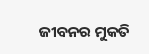ଜୀବନର ମୁକତି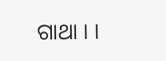ଗାଥା । ।